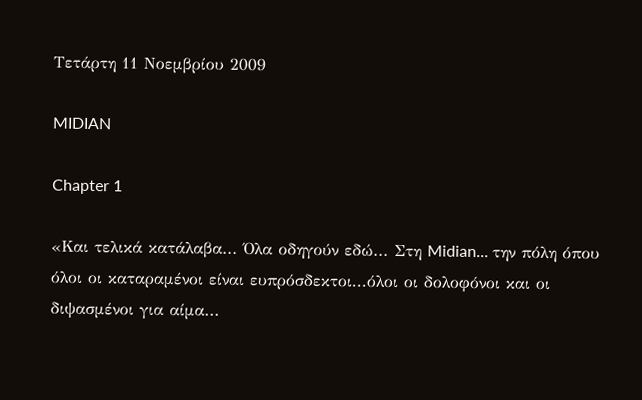Τετάρτη 11 Νοεμβρίου 2009

MIDIAN

Chapter 1

«Και τελικά κατάλαβα... Όλα οδηγούν εδώ... Στη Midian... την πόλη όπου όλοι οι καταραμένοι είναι ευπρόσδεκτοι...όλοι οι δολοφόνοι και οι διψασμένοι για αίμα...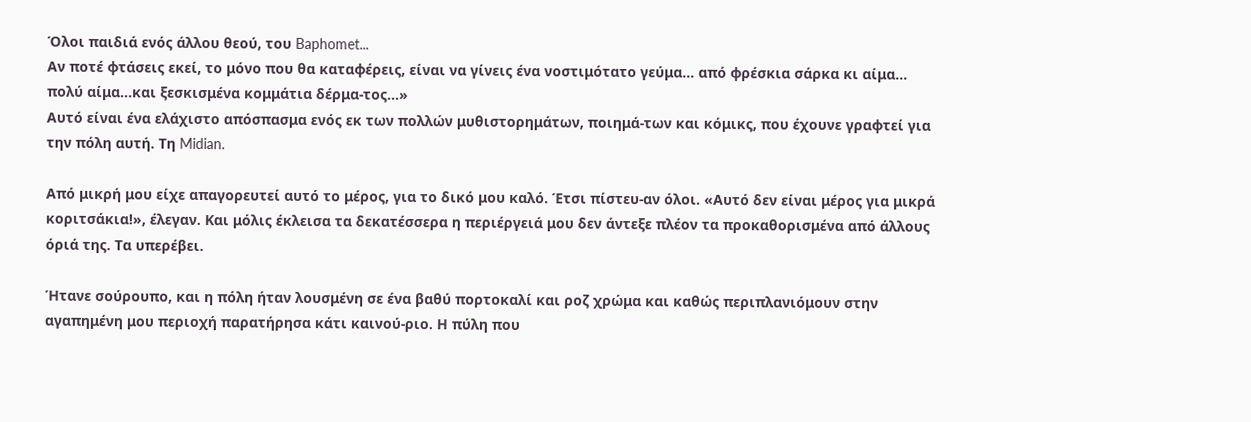Όλοι παιδιά ενός άλλου θεού, του Baphomet...
Αν ποτέ φτάσεις εκεί, το μόνο που θα καταφέρεις, είναι να γίνεις ένα νοστιμότατο γεύμα... από φρέσκια σάρκα κι αίμα... πολύ αίμα...και ξεσκισμένα κομμάτια δέρμα-τος...»
Αυτό είναι ένα ελάχιστο απόσπασμα ενός εκ των πολλών μυθιστορημάτων, ποιημά-των και κόμικς, που έχουνε γραφτεί για την πόλη αυτή. Τη Midian.

Από μικρή μου είχε απαγορευτεί αυτό το μέρος, για το δικό μου καλό. Έτσι πίστευ-αν όλοι. «Αυτό δεν είναι μέρος για μικρά κοριτσάκια!», έλεγαν. Και μόλις έκλεισα τα δεκατέσσερα η περιέργειά μου δεν άντεξε πλέον τα προκαθορισμένα από άλλους όριά της. Τα υπερέβει.

Ήτανε σούρουπο, και η πόλη ήταν λουσμένη σε ένα βαθύ πορτοκαλί και ροζ χρώμα και καθώς περιπλανιόμουν στην αγαπημένη μου περιοχή παρατήρησα κάτι καινού-ριο. Η πύλη που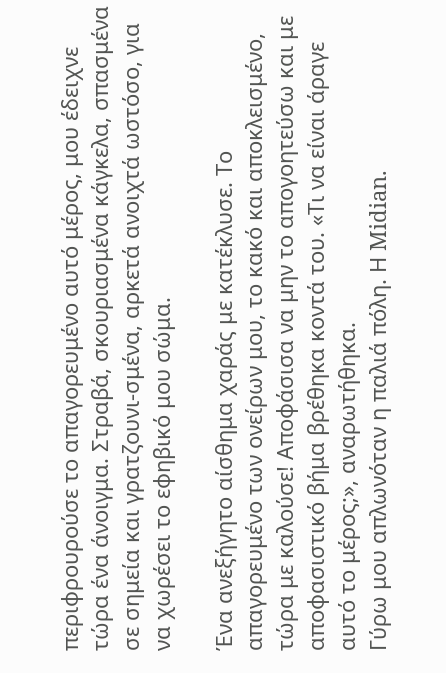περιφρουρούσε το απαγορευμένο αυτό μέρος, μου έδειχνε τώρα ένα άνοιγμα. Στραβά, σκουριασμένα κάγκελα, σπασμένα σε σημεία και γρατζουνι-σμένα, αρκετά ανοιχτά ωστόσο, για να χωρέσει το εφηβικό μου σώμα.

Ένα ανεξήγητο αίσθημα χαράς με κατέκλυσε. Το απαγορευμένο των ονείρων μου, το κακό και αποκλεισμένο, τώρα με καλούσε! Αποφάσισα να μην το απογοητεύσω και με αποφασιστικό βήμα βρέθηκα κοντά του. «Τι να είναι άραγε αυτό το μέρος;», αναρωτήθηκα.
Γύρω μου απλωνόταν η παλιά πόλη. Η Midian.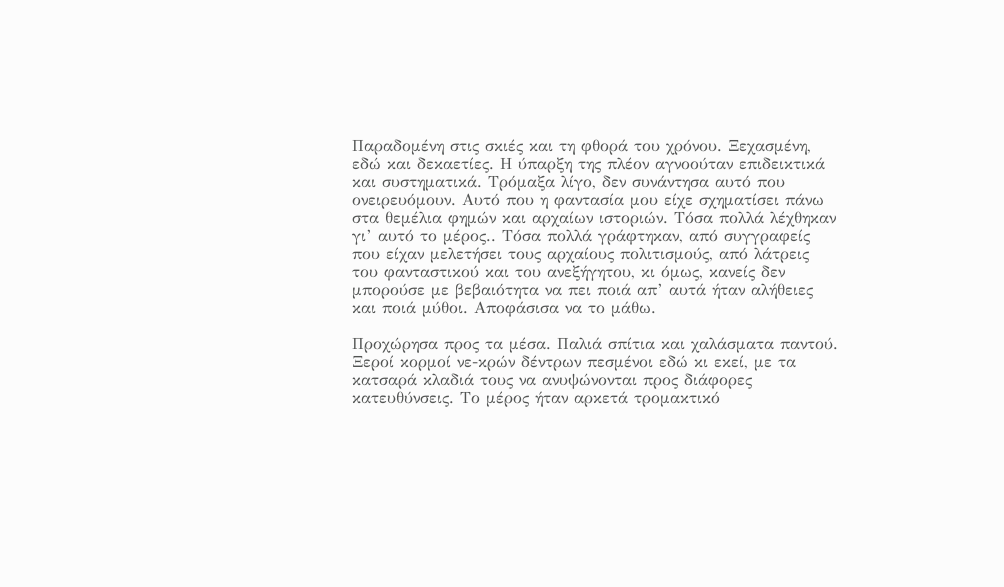Παραδομένη στις σκιές και τη φθορά του χρόνου. Ξεχασμένη, εδώ και δεκαετίες. Η ύπαρξη της πλέον αγνοούταν επιδεικτικά και συστηματικά. Τρόμαξα λίγο, δεν συνάντησα αυτό που ονειρευόμουν. Αυτό που η φαντασία μου είχε σχηματίσει πάνω στα θεμέλια φημών και αρχαίων ιστοριών. Τόσα πολλά λέχθηκαν γι’ αυτό το μέρος.. Τόσα πολλά γράφτηκαν, από συγγραφείς που είχαν μελετήσει τους αρχαίους πολιτισμούς, από λάτρεις του φανταστικού και του ανεξήγητου, κι όμως, κανείς δεν μπορούσε με βεβαιότητα να πει ποιά απ’ αυτά ήταν αλήθειες και ποιά μύθοι. Αποφάσισα να το μάθω.

Προχώρησα προς τα μέσα. Παλιά σπίτια και χαλάσματα παντού. Ξεροί κορμοί νε-κρών δέντρων πεσμένοι εδώ κι εκεί, με τα κατσαρά κλαδιά τους να ανυψώνονται προς διάφορες κατευθύνσεις. Το μέρος ήταν αρκετά τρομακτικό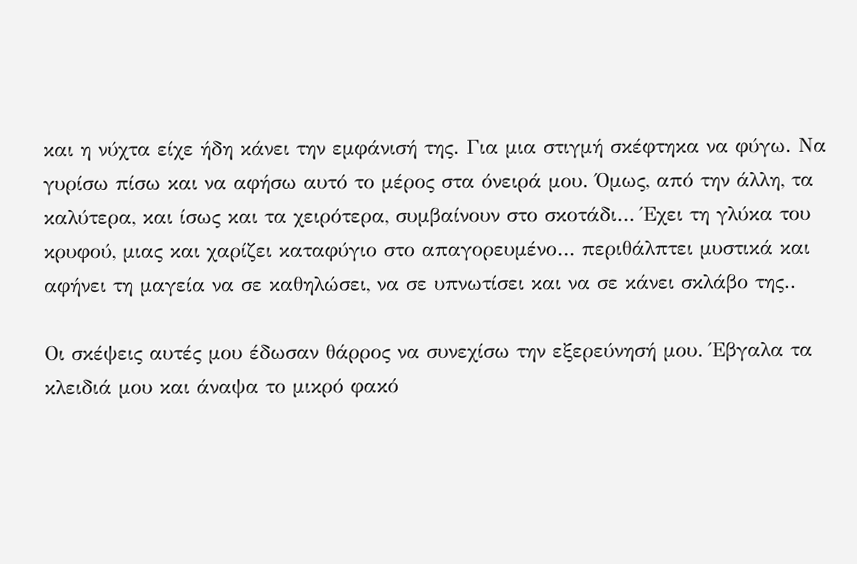και η νύχτα είχε ήδη κάνει την εμφάνισή της. Για μια στιγμή σκέφτηκα να φύγω. Να γυρίσω πίσω και να αφήσω αυτό το μέρος στα όνειρά μου. Όμως, από την άλλη, τα καλύτερα, και ίσως και τα χειρότερα, συμβαίνουν στο σκοτάδι… Έχει τη γλύκα του κρυφού, μιας και χαρίζει καταφύγιο στο απαγορευμένο… περιθάλπτει μυστικά και αφήνει τη μαγεία να σε καθηλώσει, να σε υπνωτίσει και να σε κάνει σκλάβο της..

Οι σκέψεις αυτές μου έδωσαν θάρρος να συνεχίσω την εξερεύνησή μου. Έβγαλα τα κλειδιά μου και άναψα το μικρό φακό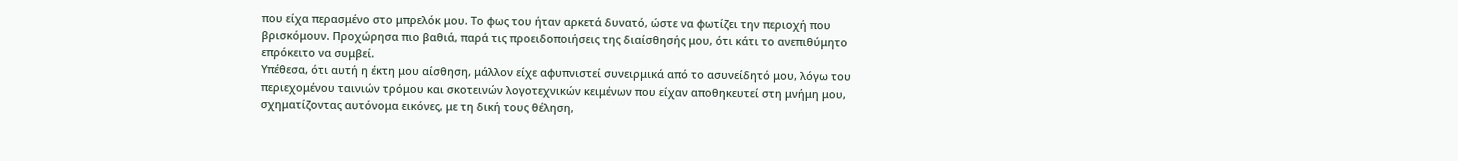που είχα περασμένο στο μπρελόκ μου. Το φως του ήταν αρκετά δυνατό, ώστε να φωτίζει την περιοχή που βρισκόμουν. Προχώρησα πιο βαθιά, παρά τις προειδοποιήσεις της διαίσθησής μου, ότι κάτι το ανεπιθύμητο επρόκειτο να συμβεί.
Υπέθεσα, ότι αυτή η έκτη μου αίσθηση, μάλλον είχε αφυπνιστεί συνειρμικά από το ασυνείδητό μου, λόγω του περιεχομένου ταινιών τρόμου και σκοτεινών λογοτεχνικών κειμένων που είχαν αποθηκευτεί στη μνήμη μου, σχηματίζοντας αυτόνομα εικόνες, με τη δική τους θέληση,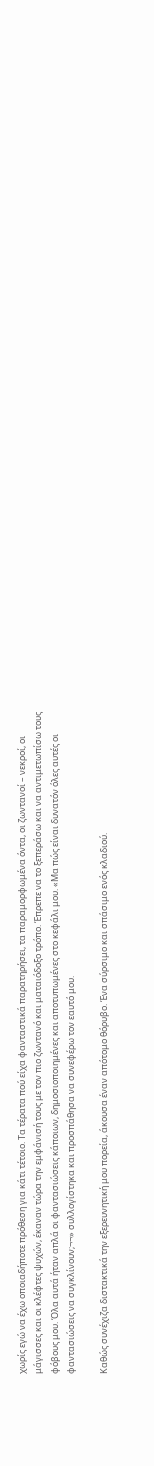χωρίς εγώ να έχω οποιαδήποτε πρόθεση για κάτι τέτοιο. Τα τέρατα πού είχα φανταστικά παρατηρήσει, τα παραμορφωμένα όντα, οι ζωντανοί – νεκροί, οι μάγισσες και οι κλέφτες ψυχών, έκαναν τώρα την εμφάνισή τους με τον πιο ζωντανό και ματαιόδοξο τρόπο. Έπρεπε να το ξεπεράσω και να αντιμετωπίσω τους φόβους μου. Όλα αυτά ήταν απλά οι φαντασιώσεις κάποιων, δημοσιοποιημένες και αποτυπωμένες στο κεφάλι μου. «Μα πώς είναι δυνατόν όλες αυτές οι φαντασιώσεις να συγκλίνουν;¬¬» συλλογίστηκα και προσπάθησα να συνεφέρω τον εαυτό μου.

Καθώς συνέχιζα διστακτικά την εξερευνητική μου πορεία, άκουσα έναν απότομο θόρυβο. Ένα σύρσιμο και σπάσιμο ενός κλαδιού.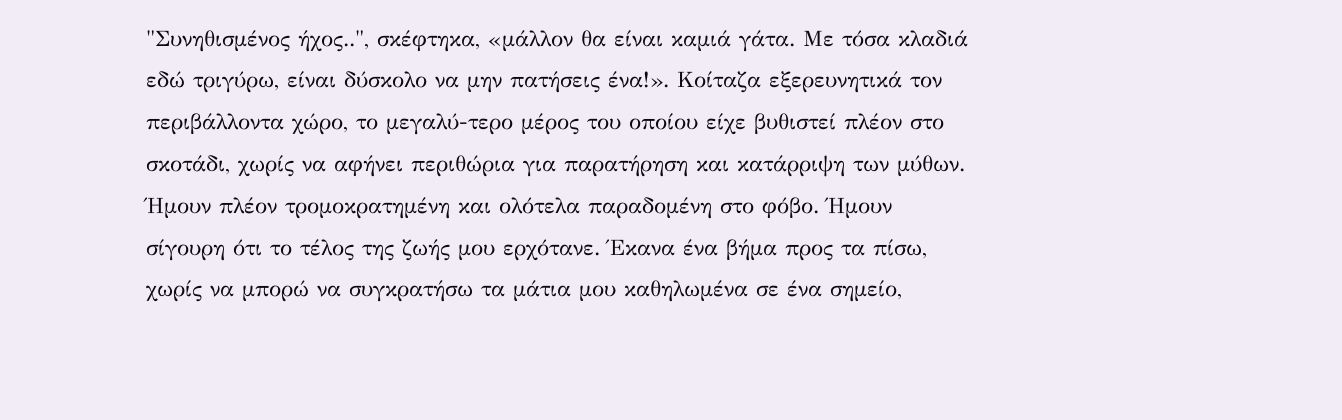"Συνηθισμένος ήχος..", σκέφτηκα, «μάλλον θα είναι καμιά γάτα. Με τόσα κλαδιά εδώ τριγύρω, είναι δύσκολο να μην πατήσεις ένα!». Κοίταζα εξερευνητικά τον περιβάλλοντα χώρο, το μεγαλύ-τερο μέρος του οποίου είχε βυθιστεί πλέον στο σκοτάδι, χωρίς να αφήνει περιθώρια για παρατήρηση και κατάρριψη των μύθων.
Ήμουν πλέον τρομοκρατημένη και ολότελα παραδομένη στο φόβο. Ήμουν σίγουρη ότι το τέλος της ζωής μου ερχότανε. Έκανα ένα βήμα προς τα πίσω, χωρίς να μπορώ να συγκρατήσω τα μάτια μου καθηλωμένα σε ένα σημείο,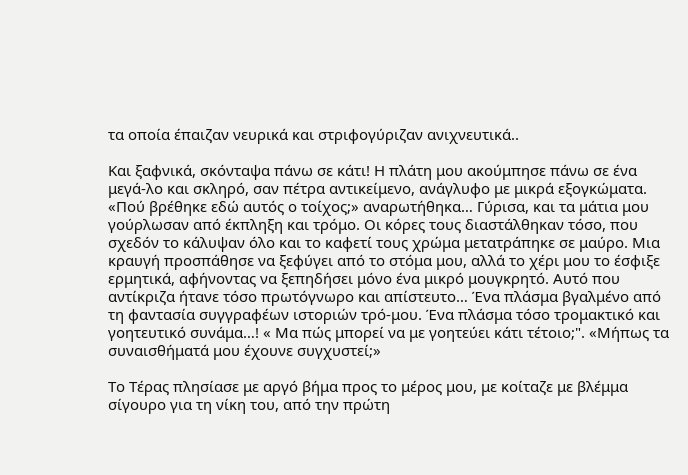τα οποία έπαιζαν νευρικά και στριφογύριζαν ανιχνευτικά..

Και ξαφνικά, σκόνταψα πάνω σε κάτι! Η πλάτη μου ακούμπησε πάνω σε ένα μεγά-λο και σκληρό, σαν πέτρα αντικείμενο, ανάγλυφο με μικρά εξογκώματα. «Πού βρέθηκε εδώ αυτός ο τοίχος;» αναρωτήθηκα… Γύρισα, και τα μάτια μου γούρλωσαν από έκπληξη και τρόμο. Οι κόρες τους διαστάλθηκαν τόσο, που σχεδόν το κάλυψαν όλο και το καφετί τους χρώμα μετατράπηκε σε μαύρο. Μια κραυγή προσπάθησε να ξεφύγει από το στόμα μου, αλλά το χέρι μου το έσφιξε ερμητικά, αφήνοντας να ξεπηδήσει μόνο ένα μικρό μουγκρητό. Αυτό που αντίκριζα ήτανε τόσο πρωτόγνωρο και απίστευτο… Ένα πλάσμα βγαλμένο από τη φαντασία συγγραφέων ιστοριών τρό-μου. Ένα πλάσμα τόσο τρομακτικό και γοητευτικό συνάμα…! « Μα πώς μπορεί να με γοητεύει κάτι τέτοιο;". «Μήπως τα συναισθήματά μου έχουνε συγχυστεί;»

Το Τέρας πλησίασε με αργό βήμα προς το μέρος μου, με κοίταζε με βλέμμα σίγουρο για τη νίκη του, από την πρώτη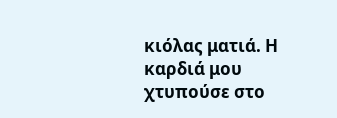κιόλας ματιά. Η καρδιά μου χτυπούσε στο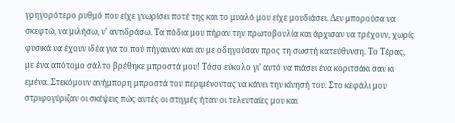γρηγορότερο ρυθμό που είχε γνωρίσει ποτέ της και το μυαλό μου είχε μουδιάσει. Δεν μπορούσα να σκεφτώ, να μιλήσω, ν’ αντιδράσω. Τα πόδια μου πήραν την πρωτοβουλία και άρχισαν να τρέχουν, χωρίς φυσικά να έχουν ιδέα για το πού πήγαιναν και αν με οδηγούσαν προς τη σωστή κατεύθυνση. Το Τέρας, με ένα απότομο σάλτο βρέθηκε μπροστά μου! Τόσο εύκολο γι’ αυτό να πιάσει ένα κοριτσάκι σαν κι εμένα. Στεκόμουν ανήμπορη μπροστά του περιμένοντας να κάνει την κίνησή του. Στο κεφάλι μου στριφογύριζαν οι σκέψεις πώς αυτές οι στιγμές ήταν οι τελευταίες μου και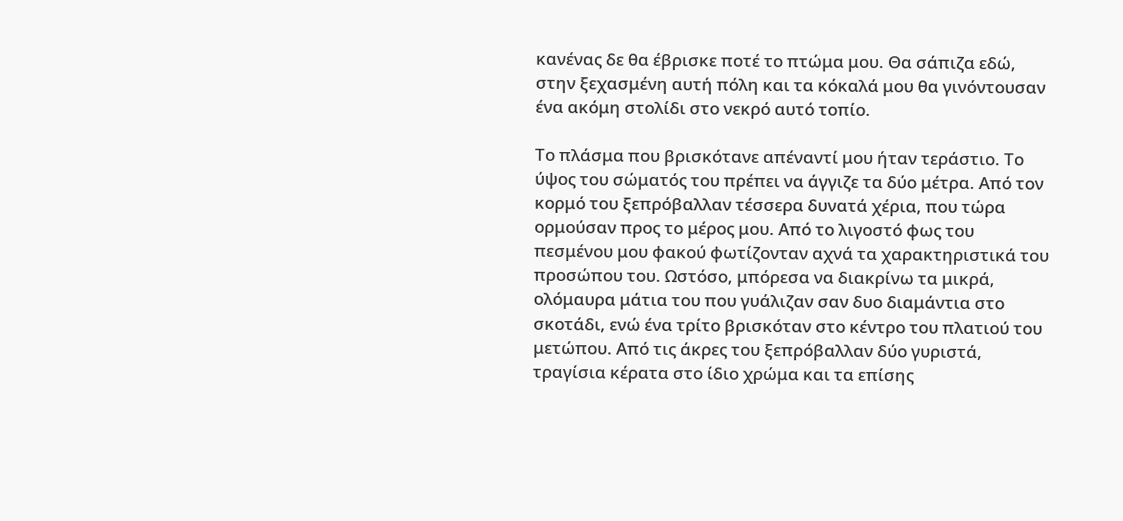κανένας δε θα έβρισκε ποτέ το πτώμα μου. Θα σάπιζα εδώ, στην ξεχασμένη αυτή πόλη και τα κόκαλά μου θα γινόντουσαν ένα ακόμη στολίδι στο νεκρό αυτό τοπίο.

Το πλάσμα που βρισκότανε απέναντί μου ήταν τεράστιο. Το ύψος του σώματός του πρέπει να άγγιζε τα δύο μέτρα. Από τον κορμό του ξεπρόβαλλαν τέσσερα δυνατά χέρια, που τώρα ορμούσαν προς το μέρος μου. Από το λιγοστό φως του πεσμένου μου φακού φωτίζονταν αχνά τα χαρακτηριστικά του προσώπου του. Ωστόσο, μπόρεσα να διακρίνω τα μικρά, ολόμαυρα μάτια του που γυάλιζαν σαν δυο διαμάντια στο σκοτάδι, ενώ ένα τρίτο βρισκόταν στο κέντρο του πλατιού του μετώπου. Από τις άκρες του ξεπρόβαλλαν δύο γυριστά, τραγίσια κέρατα στο ίδιο χρώμα και τα επίσης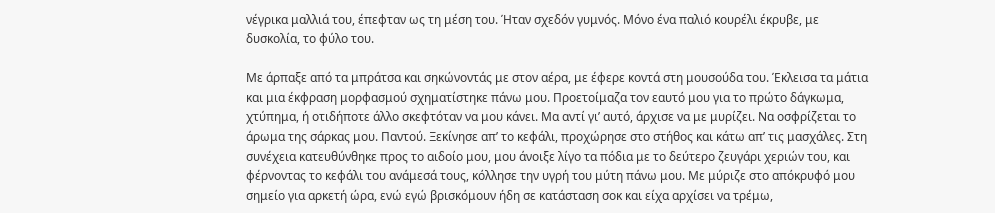νέγρικα μαλλιά του, έπεφταν ως τη μέση του. Ήταν σχεδόν γυμνός. Μόνο ένα παλιό κουρέλι έκρυβε, με δυσκολία, το φύλο του.

Με άρπαξε από τα μπράτσα και σηκώνοντάς με στον αέρα, με έφερε κοντά στη μουσούδα του. Έκλεισα τα μάτια και μια έκφραση μορφασμού σχηματίστηκε πάνω μου. Προετοίμαζα τον εαυτό μου για το πρώτο δάγκωμα, χτύπημα, ή οτιδήποτε άλλο σκεφτόταν να μου κάνει. Μα αντί γι’ αυτό, άρχισε να με μυρίζει. Να οσφρίζεται το άρωμα της σάρκας μου. Παντού. Ξεκίνησε απ’ το κεφάλι, προχώρησε στο στήθος και κάτω απ’ τις μασχάλες. Στη συνέχεια κατευθύνθηκε προς το αιδοίο μου, μου άνοιξε λίγο τα πόδια με το δεύτερο ζευγάρι χεριών του, και φέρνοντας το κεφάλι του ανάμεσά τους, κόλλησε την υγρή του μύτη πάνω μου. Με μύριζε στο απόκρυφό μου σημείο για αρκετή ώρα, ενώ εγώ βρισκόμουν ήδη σε κατάσταση σοκ και είχα αρχίσει να τρέμω,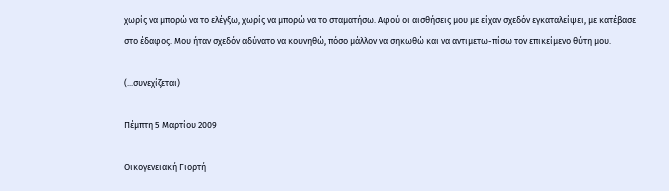χωρίς να μπορώ να το ελέγξω, χωρίς να μπορώ να το σταματήσω. Αφού οι αισθήσεις μου με είχαν σχεδόν εγκαταλείψει, με κατέβασε στο έδαφος. Μου ήταν σχεδόν αδύνατο να κουνηθώ, πόσο μάλλον να σηκωθώ και να αντιμετω-πίσω τον επικείμενο θύτη μου.

(...συνεχίζεται)

Πέμπτη 5 Μαρτίου 2009

Οικογενειακή Γιορτή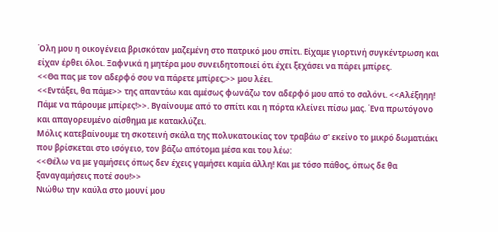Όλη μου η οικογένεια βρισκόταν μαζεμένη στο πατρικό μου σπίτι. Είχαμε γιορτινή συγκέντρωση και είχαν έρθει όλοι. Ξαφνικά η μητέρα μου συνειδητοποιεί ότι έχει ξεχάσει να πάρει μπίρες.
<<Θα πας με τον αδερφό σου να πάρετε μπίρες;>> μου λέει.
<<Εντάξει, θα πάμε>> της απαντάω και αμέσως φωνάζω τον αδερφό μου από το σαλόνι. <<Αλέξηηη! Πάμε να πάρουμε μπίρες!>>. Βγαίνουμε από το σπίτι και η πόρτα κλείνει πίσω μας. Ένα πρωτόγονο και απαγορευμένο αίσθημα με κατακλύζει.
Μόλις κατεβαίνουμε τη σκοτεινή σκάλα της πολυκατοικίας τον τραβάω σ' εκείνο το μικρό δωματιάκι που βρίσκεται στο ισόγειο, τον βάζω απότομα μέσα και του λέω:
<<Θέλω να με γαμήσεις όπως δεν έχεις γαμήσει καμία άλλη! Και με τόσο πάθος, όπως δε θα ξαναγαμήσεις ποτέ σου!>>
Νιώθω την καύλα στο μουνί μου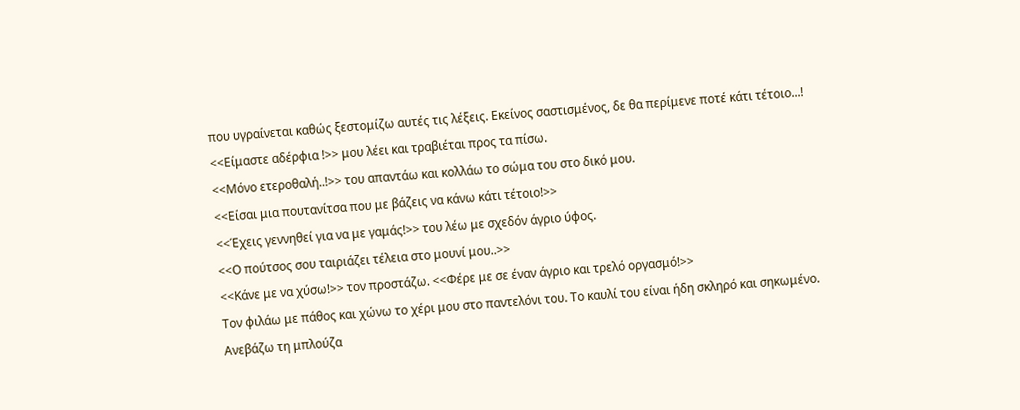που υγραίνεται καθώς ξεστομίζω αυτές τις λέξεις. Εκείνος σαστισμένος, δε θα περίμενε ποτέ κάτι τέτοιο...!
<<Είμαστε αδέρφια !>> μου λέει και τραβιέται προς τα πίσω.
<<Μόνο ετεροθαλή..!>> του απαντάω και κολλάω το σώμα του στο δικό μου.
<<Είσαι μια πουτανίτσα που με βάζεις να κάνω κάτι τέτοιο!>>
<<Έχεις γεννηθεί για να με γαμάς!>> του λέω με σχεδόν άγριο ύφος.
<<Ο πούτσος σου ταιριάζει τέλεια στο μουνί μου..>>
<<Κάνε με να χύσω!>> τον προστάζω. <<Φέρε με σε έναν άγριο και τρελό οργασμό!>>
Τον φιλάω με πάθος και χώνω το χέρι μου στο παντελόνι του. Το καυλί του είναι ήδη σκληρό και σηκωμένο.
Ανεβάζω τη μπλούζα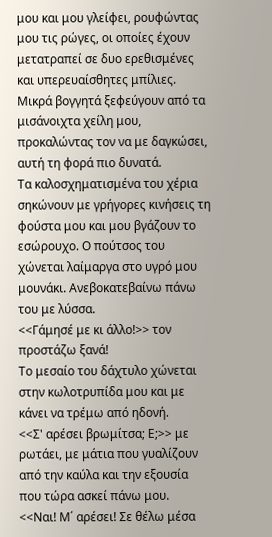μου και μου γλείφει, ρουφώντας μου τις ρώγες, οι οποίες έχουν μετατραπεί σε δυο ερεθισμένες και υπερευαίσθητες μπίλιες. Μικρά βογγητά ξεφεύγουν από τα μισάνοιχτα χείλη μου, προκαλώντας τον να με δαγκώσει, αυτή τη φορά πιο δυνατά.
Τα καλοσχηματισμένα του χέρια σηκώνουν με γρήγορες κινήσεις τη φούστα μου και μου βγάζουν το εσώρουχο. Ο πούτσος του χώνεται λαίμαργα στο υγρό μου μουνάκι. Ανεβοκατεβαίνω πάνω του με λύσσα.
<<Γάμησέ με κι άλλο!>> τον προστάζω ξανά!
Το μεσαίο του δάχτυλο χώνεται στην κωλοτρυπίδα μου και με κάνει να τρέμω από ηδονή.
<<Σ' αρέσει βρωμίτσα; Ε;>> με ρωτάει, με μάτια που γυαλίζουν από την καύλα και την εξουσία που τώρα ασκεί πάνω μου.
<<Ναι! Μ΄ αρέσει! Σε θέλω μέσα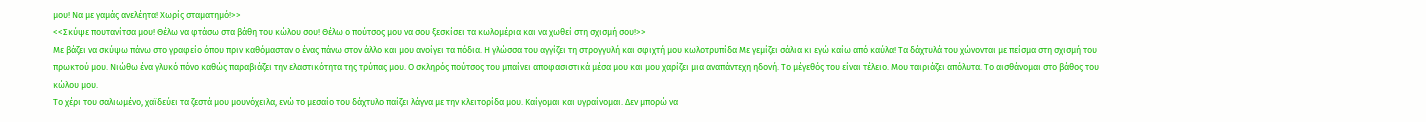μου! Να με γαμάς ανελέητα! Χωρίς σταματημό!>>
<<Σκύψε πουτανίτσα μου! Θέλω να φτάσω στα βάθη του κώλου σου! Θέλω ο πούτσος μου να σου ξεσκίσει τα κωλομέρια και να χωθεί στη σχισμή σου!>>
Με βάζει να σκύψω πάνω στο γραφείο όπου πριν καθόμασταν ο ένας πάνω στον άλλο και μου ανοίγει τα πόδια. Η γλώσσα του αγγίζει τη στρογγυλή και σφιχτή μου κωλοτρυπίδα Με γεμίζει σάλια κι εγώ καίω από καύλα! Τα δάχτυλά του χώνονται με πείσμα στη σχισμή του πρωκτού μου. Νιώθω ένα γλυκό πόνο καθώς παραβιάζει την ελαστικότητα της τρύπας μου. Ο σκληρός πούτσος του μπαίνει αποφασιστικά μέσα μου και μου χαρίζει μια αναπάντεχη ηδονή. Το μέγεθός του είναι τέλειο. Μου ταιριάζει απόλυτα. Το αισθάνομαι στο βάθος του κώλου μου.
Το χέρι του σαλιωμένο, χαϊδεύει τα ζεστά μου μουνόχειλα, ενώ το μεσαίο του δάχτυλο παίζει λάγνα με την κλειτορίδα μου. Καίγομαι και υγραίνομαι. Δεν μπορώ να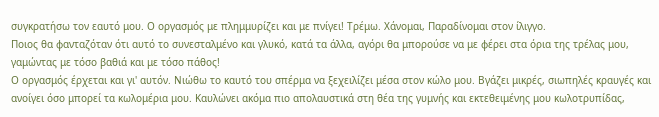συγκρατήσω τον εαυτό μου. Ο οργασμός με πλημμυρίζει και με πνίγει! Τρέμω. Χάνομαι, Παραδίνομαι στον ίλιγγο.
Ποιος θα φανταζόταν ότι αυτό το συνεσταλμένο και γλυκό, κατά τα άλλα, αγόρι θα μπορούσε να με φέρει στα όρια της τρέλας μου, γαμώντας με τόσο βαθιά και με τόσο πάθος!
Ο οργασμός έρχεται και γι' αυτόν. Νιώθω το καυτό του σπέρμα να ξεχειλίζει μέσα στον κώλο μου. Βγάζει μικρές, σιωπηλές κραυγές και ανοίγει όσο μπορεί τα κωλομέρια μου. Καυλώνει ακόμα πιο απολαυστικά στη θέα της γυμνής και εκτεθειμένης μου κωλοτρυπίδας,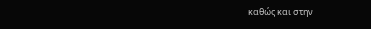καθώς και στην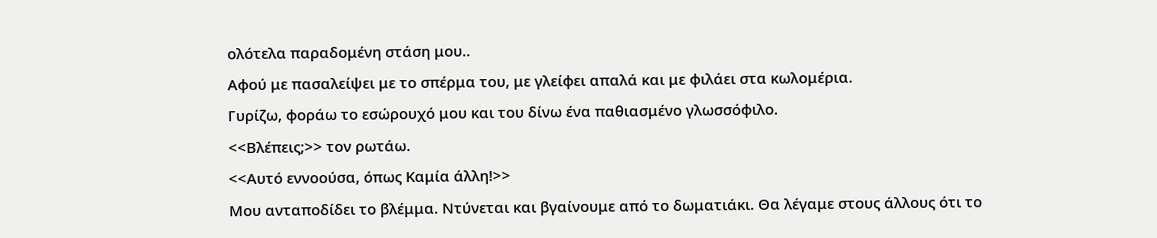ολότελα παραδομένη στάση μου..
Αφού με πασαλείψει με το σπέρμα του, με γλείφει απαλά και με φιλάει στα κωλομέρια.
Γυρίζω, φοράω το εσώρουχό μου και του δίνω ένα παθιασμένο γλωσσόφιλο.
<<Βλέπεις;>> τον ρωτάω.
<<Αυτό εννοούσα, όπως Καμία άλλη!>>
Μου ανταποδίδει το βλέμμα. Ντύνεται και βγαίνουμε από το δωματιάκι. Θα λέγαμε στους άλλους ότι το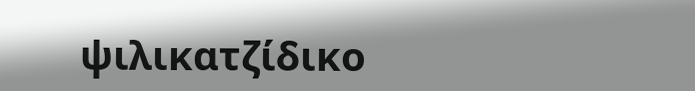ψιλικατζίδικο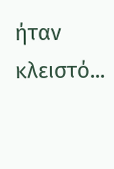ήταν κλειστό...